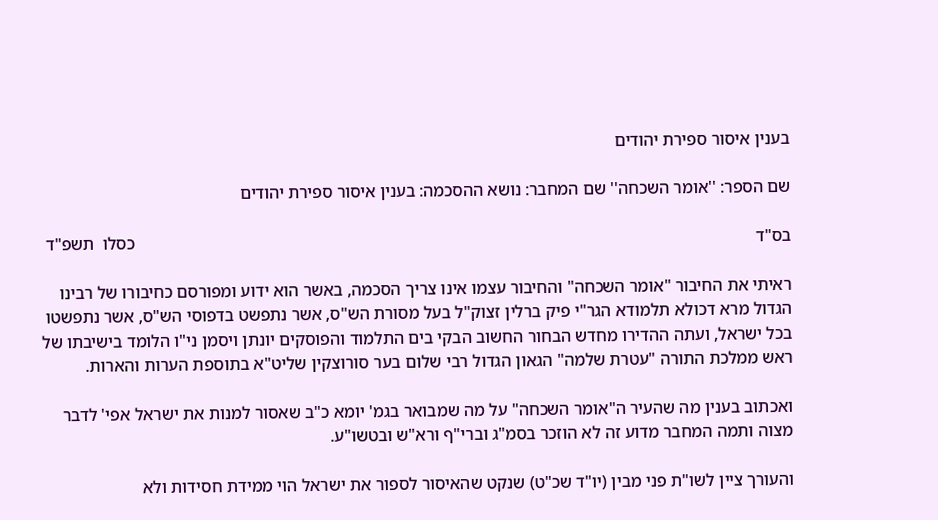בענין איסור ספירת יהודים

שם הספר: ''אומר השכחה'' שם המחבר: נושא ההסכמה: בענין איסור ספירת יהודים

בס"ד                                                                                                                                                כסלו  תשפ"ד

ראיתי את החיבור "אומר השכחה" והחיבור עצמו אינו צריך הסכמה, באשר הוא ידוע ומפורסם כחיבורו של רבינו הגדול מרא דכולא תלמודא הגר"י פיק ברלין זצוק"ל בעל מסורת הש"ס, אשר נתפשט בדפוסי הש"ס, אשר נתפשטו בכל ישראל, ועתה ההדירו מחדש הבחור החשוב הבקי בים התלמוד והפוסקים יונתן ויסמן ני"ו הלומד בישיבתו של ראש ממלכת התורה "עטרת שלמה" הגאון הגדול רבי שלום בער סורוצקין שליט"א בתוספת הערות והארות.

ואכתוב בענין מה שהעיר ה"אומר השכחה" על מה שמבואר בגמ' יומא כ"ב שאסור למנות את ישראל אפי' לדבר מצוה ותמה המחבר מדוע זה לא הוזכר בסמ"ג וברי"ף ורא"ש ובטשו"ע.

והעורך ציין לשו"ת פני מבין (יו"ד שכ"ט) שנקט שהאיסור לספור את ישראל הוי ממידת חסידות ולא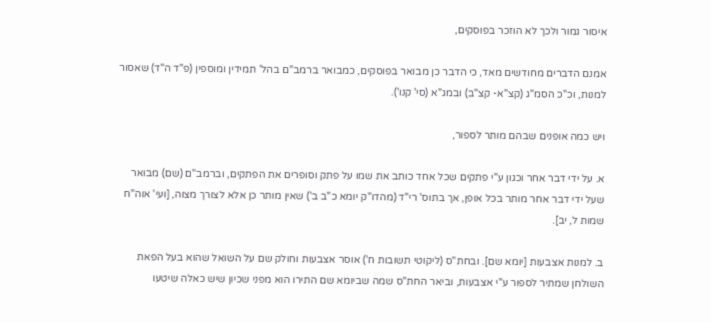איסור גמור ולכך לא הוזכר בפוסקים,

אמנם הדברים מחודשים מאד, כי הדבר כן מבואר בפוסקים, כמבואר ברמב"ם בהל' תמידין ומוספין (פ"ד ה"ד) שאסור למנות, וכ"כ הסמ"ג (קצ"א- קצ"ב) ובמג"א (סי' קנו').

ויש כמה אופנים שבהם מותר לספור,

א. על ידי דבר אחר וכגון ע"י פתקים שכל אחד כותב את שמו על פתק וסופרים את הפתקים, וברמב"ם (שם) מבואר שעל ידי דבר אחר מותר בכל אופן, אך בתוס' רי"ד (מהדו"ק יומא כ"ב ב') שאין מותר כן אלא לצורך מצוה, [ועי' אוה"ח שמות ל, יב].

ב. למנות אצבעות [יומא שם]. ובחת"ס (ליקוטי תשובות ח') אוסר אצבעות וחולק שם על השואל שהוא בעל הפאת השולחן שמתיר לספור ע"י אצבעות, וביאר החת"ס שמה שביומא שם התירו הוא מפני שכיון שיש כאלה שיטעו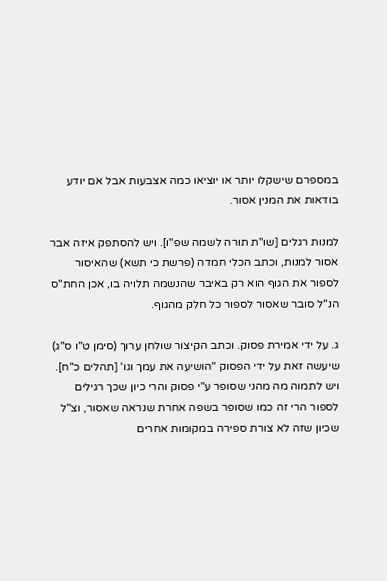במספרם שישקלו יותר או יוציאו כמה אצבעות אבל אם יודע בודאות את המנין אסור.

למנות רגלים [שו"ת תורה לשמה שפ"ו]. ויש להסתפק איזה אבר אסור למנות, וכתב הכלי חמדה (פרשת כי תשא) שהאיסור לספור את הגוף הוא רק באיבר שהנשמה תלויה בו, אכן החת"ס הנ"ל סובר שאסור לספור כל חלק מהגוף.

ג. על ידי אמירת פסוק. וכתב הקיצור שולחן ערוך (סימן ט"ו ס"ג) שיעשה זאת על ידי הפסוק "הושיעה את עמך וגו' [תהלים כ"ח]. ויש לתמוה מה מהני שסופר ע"י פסוק והרי כיון שכך רגילים לספור הרי זה כמו שסופר בשפה אחרת שנראה שאסור, וצ"ל שכיון שזה לא צורת ספירה במקומות אחרים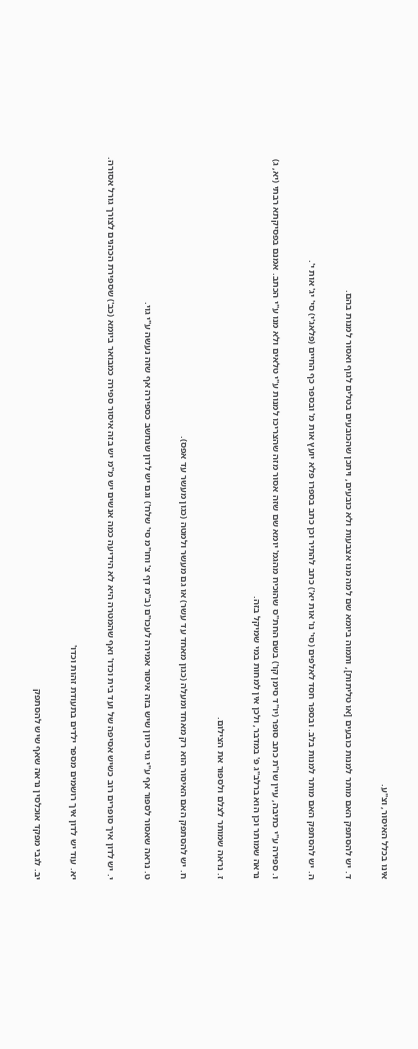אינו בכלל האיסור, וצ"ע.

ד. יש להסתפק האם מותר למנות כובעים [או טליתות], ותמוה ביומא שם למה מנו אצבעות ולא כובעים, ויתכן שהכובעים בטלים לגוף ואסור למנות בהם.

ה. יש להסתפק האם מותר למנות בלב. ובספר חסד לאלפים (סי' נו' אות יא') כתב להתיר וכן כתב בספרו פלא יועץ אות מ' ובספר כף החיים (פלאג'י) סי' יג' אות י'.

ו. ספירה ע"י כתיבה, עיין שו"ת כתב סופר (יו"ד סימן קו') בשם החת"ס שהוכיח מהגמ' יומא שם שזה אסור מזה שהצריכו למנות ע"י טלאים ולא מנו ע"י הכתב. אמנם בפסיקתא רבתי (יא, ג) נראה שמותר וכן הוא ברלב"ג פ' במדבר, ולכן אין למחות במי שמיקל בזה.

ז. נראה שמותר לצלם ולספור את הצילום.

ח. יש להסתפק האם האיסור הוא רק מאחד ומעלה (כגון מאחד עד עשר) או גם מעשר ולמטה (כגון מעשר עד אפס).

ט. נראה שאסור לספור אף ע"י גוי כיוון שיש בזה איסור אמירה לעכו"ם (ב"מ דף צ' וחו"מ סי' שלח') וגם יש לדון שנחשב כספירה אף שזה נעשה ע"י גוי.

י. יש לדון איך סופרים רוב כשיש אסיפה של ועד בית וכדו' ואף שהמטרה היא לא הידיעה כמה אנשים יש מ"מ יש בזה איסור ספירה כמבואר ביומא (כב') שספירת הכהנים לצורך גורל אסורה.

יא. עוד יש לדון איך רושמים מספר ילדים בתעודת זהות וכדו'

יב. לגבי מפקד אוכלסין נראה שאף שיש להסתפק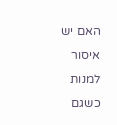האם יש איסור למנות כשגם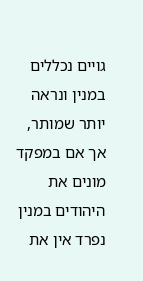גויים נכללים במנין ונראה יותר שמותר, אך אם במפקד מונים את היהודים במנין נפרד אין את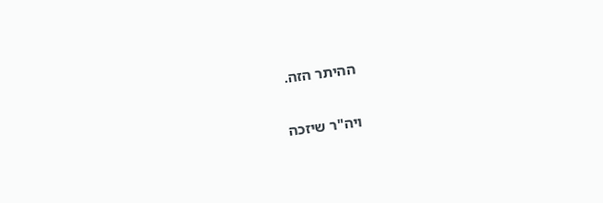ההיתר הזה.

ויה"ר שיזכה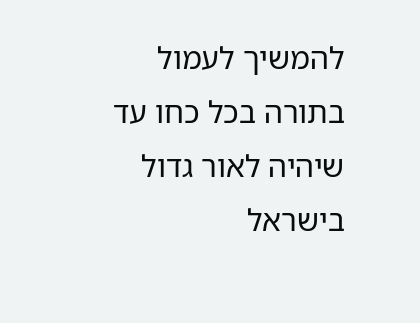להמשיך לעמול בתורה בכל כחו עד שיהיה לאור גדול בישראל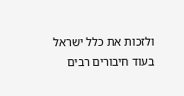ולזכות את כלל ישראל בעוד חיבורים רבים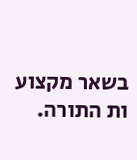בשאר מקצוע ות התורה.